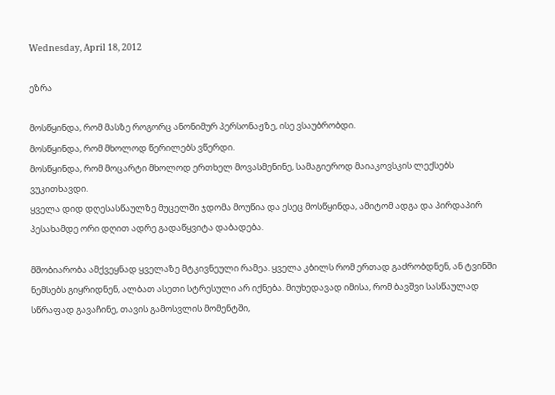Wednesday, April 18, 2012

ეზრა

მოსწყინდა, რომ მასზე როგორც ანონიმურ პერსონაჟზე, ისე ვსაუბრობდი.
მოსწყინდა, რომ მხოლოდ წერილებს ვწერდი.
მოსწყინდა, რომ მოცარტი მხოლოდ ერთხელ მოვასმენინე, სამაგიეროდ მაიაკოვსკის ლექსებს ვუკითხავდი.
ყველა დიდ დღესასწაულზე მუცელში ჯდომა მოუწია და ესეც მოსწყინდა, ამიტომ ადგა და პირდაპირ პესახამდე ორი დღით ადრე გადაწყვიტა დაბადება.

მშობიარობა ამქვეყნად ყველაზე მტკივნეული რამეა. ყველა კბილს რომ ერთად გაძრობდნენ, ან ტვინში ნემსებს გიყრიდნენ, ალბათ ასეთი სტრესული არ იქნება. მიუხედავად იმისა, რომ ბავშვი სასწაულად სწრაფად გავაჩინე, თავის გამოსვლის მომენტში,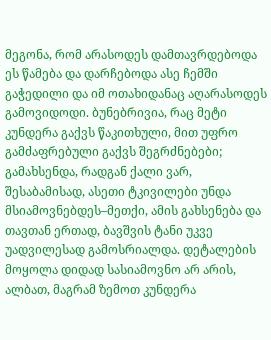მეგონა, რომ არასოდეს დამთავრდებოდა ეს წამება და დარჩებოდა ასე ჩემში გაჭედილი და იმ ოთახიდანაც აღარასოდეს გამოვიდოდი. ბუნებრივია, რაც მეტი კუნდერა გაქვს წაკითხული, მით უფრო გამძაფრებული გაქვს შეგრძნებები; გამახსენდა, რადგან ქალი ვარ, შესაბამისად, ასეთი ტკივილები უნდა მსიამოვნებდეს–მეთქი, ამის გახსენება და თავთან ერთად, ბავშვის ტანი უკვე უადვილესად გამოსრიალდა. დეტალების მოყოლა დიდად სასიამოვნო არ არის, ალბათ, მაგრამ ზემოთ კუნდერა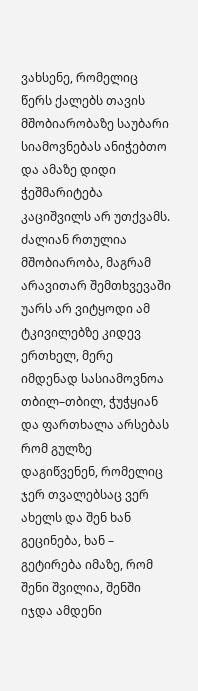ვახსენე, რომელიც წერს ქალებს თავის მშობიარობაზე საუბარი სიამოვნებას ანიჭებთო და ამაზე დიდი ჭეშმარიტება კაციშვილს არ უთქვამს.
ძალიან რთულია მშობიარობა, მაგრამ არავითარ შემთხვევაში უარს არ ვიტყოდი ამ ტკივილებზე კიდევ ერთხელ, მერე იმდენად სასიამოვნოა თბილ–თბილ, ჭუჭყიან და ფართხალა არსებას რომ გულზე დაგიწვენენ, რომელიც ჯერ თვალებსაც ვერ ახელს და შენ ხან გეცინება, ხან – გეტირება იმაზე, რომ შენი შვილია, შენში იჯდა ამდენი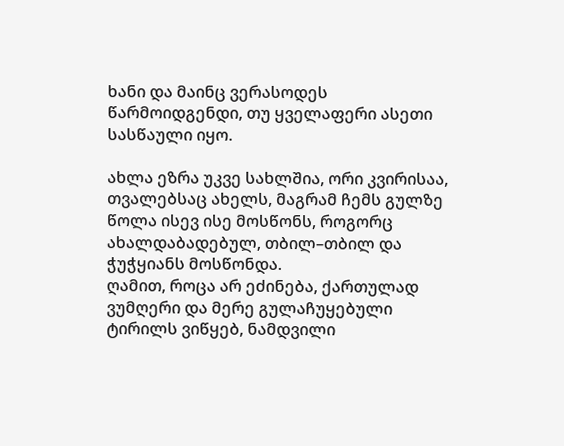ხანი და მაინც ვერასოდეს წარმოიდგენდი, თუ ყველაფერი ასეთი სასწაული იყო.

ახლა ეზრა უკვე სახლშია, ორი კვირისაა, თვალებსაც ახელს, მაგრამ ჩემს გულზე წოლა ისევ ისე მოსწონს, როგორც ახალდაბადებულ, თბილ–თბილ და ჭუჭყიანს მოსწონდა.
ღამით, როცა არ ეძინება, ქართულად ვუმღერი და მერე გულაჩუყებული ტირილს ვიწყებ, ნამდვილი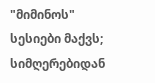"მიმინოს" სესიები მაქვს; სიმღერებიდან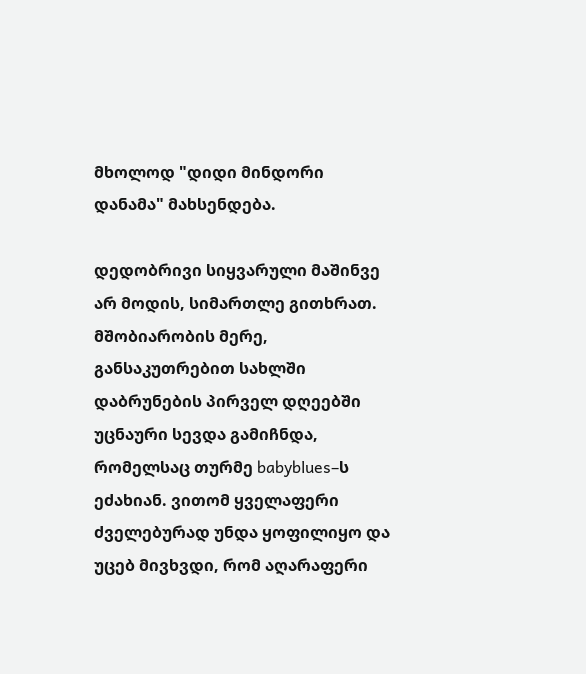მხოლოდ "დიდი მინდორი დანამა" მახსენდება.

დედობრივი სიყვარული მაშინვე არ მოდის, სიმართლე გითხრათ. მშობიარობის მერე, განსაკუთრებით სახლში დაბრუნების პირველ დღეებში უცნაური სევდა გამიჩნდა, რომელსაც თურმე babyblues–ს ეძახიან. ვითომ ყველაფერი ძველებურად უნდა ყოფილიყო და უცებ მივხვდი, რომ აღარაფერი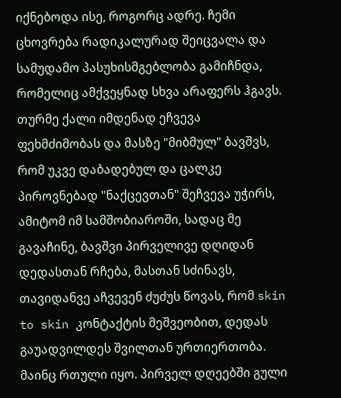იქნებოდა ისე, როგორც ადრე. ჩემი ცხოვრება რადიკალურად შეიცვალა და სამუდამო პასუხისმგებლობა გამიჩნდა, რომელიც ამქვეყნად სხვა არაფერს ჰგავს.
თურმე ქალი იმდენად ეჩვევა ფეხმძიმობას და მასზე "მიბმულ" ბავშვს, რომ უკვე დაბადებულ და ცალკე პიროვნებად "ნაქცევთან" შეჩვევა უჭირს, ამიტომ იმ სამშობიაროში, სადაც მე გავაჩინე, ბავშვი პირველივე დღიდან დედასთან რჩება, მასთან სძინავს, თავიდანვე აჩვევენ ძუძუს წოვას, რომ skin to skin კონტაქტის მეშვეობით, დედას გაუადვილდეს შვილთან ურთიერთობა.
მაინც რთული იყო. პირველ დღეებში გული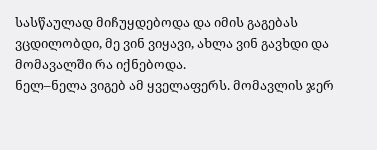სასწაულად მიჩუყდებოდა და იმის გაგებას ვცდილობდი, მე ვინ ვიყავი, ახლა ვინ გავხდი და მომავალში რა იქნებოდა.
ნელ–ნელა ვიგებ ამ ყველაფერს. მომავლის ჯერ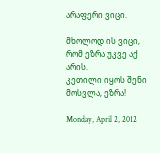არაფერი ვიცი.

მხოლოდ ის ვიცი, რომ ეზრა უკვე აქ არის.
კეთილი იყოს შენი მოსვლა, ეზრა!

Monday, April 2, 2012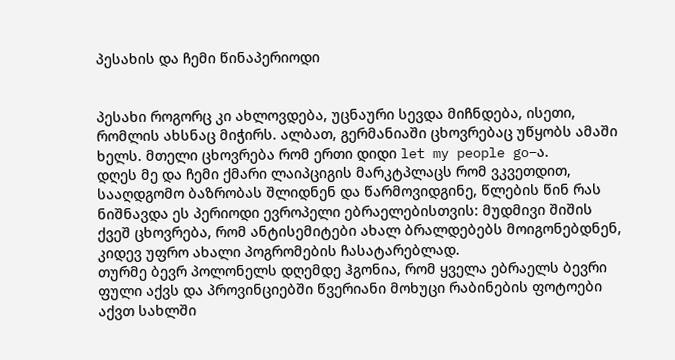პესახის და ჩემი წინაპერიოდი


პესახი როგორც კი ახლოვდება, უცნაური სევდა მიჩნდება, ისეთი, რომლის ახსნაც მიჭირს. ალბათ, გერმანიაში ცხოვრებაც უწყობს ამაში ხელს. მთელი ცხოვრება რომ ერთი დიდი let my people go–ა.
დღეს მე და ჩემი ქმარი ლაიპციგის მარკტპლაცს რომ ვკვეთდით, სააღდგომო ბაზრობას შლიდნენ და წარმოვიდგინე, წლების წინ რას ნიშნავდა ეს პერიოდი ევროპელი ებრაელებისთვის: მუდმივი შიშის ქვეშ ცხოვრება, რომ ანტისემიტები ახალ ბრალდებებს მოიგონებდნენ, კიდევ უფრო ახალი პოგრომების ჩასატარებლად.
თურმე ბევრ პოლონელს დღემდე ჰგონია, რომ ყველა ებრაელს ბევრი ფული აქვს და პროვინციებში წვერიანი მოხუცი რაბინების ფოტოები აქვთ სახლში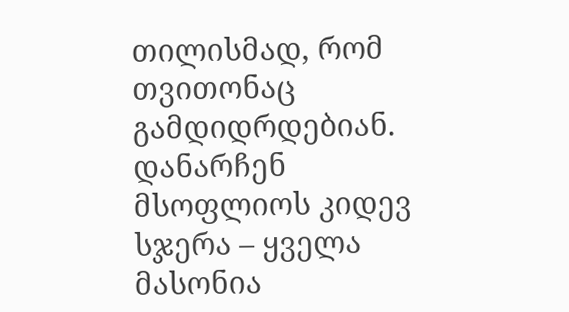თილისმად, რომ თვითონაც გამდიდრდებიან.
დანარჩენ მსოფლიოს კიდევ სჯერა – ყველა მასონია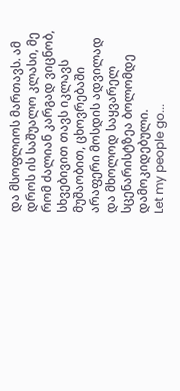და მსოფლიოს მართავს. ამ დროს ის საშუალო კლასი, მე რომ ძალიან კარგად ვიცნობ, სხვებივით თავს იკლავს მუშაობით, ცხოვრებაში არაფერი მოსდის ადვილად და მხოლოდ საყვარელ სცენარისტზეა ბოლომდე დამოკიდებული.
Let my people go...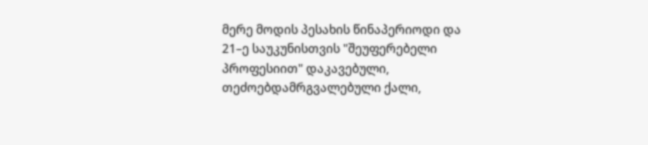მერე მოდის პესახის წინაპერიოდი და 21–ე საუკუნისთვის "შეუფერებელი პროფესიით" დაკავებული, თეძოებდამრგვალებული ქალი,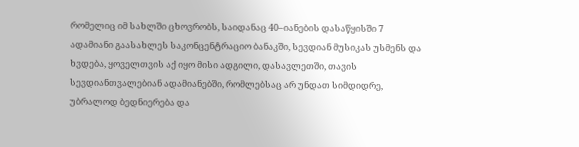რომელიც იმ სახლში ცხოვრობს, საიდანაც 40–იანების დასაწყისში 7 ადამიანი გაასახლეს საკონცენტრაციო ბანაკში, სევდიან მუსიკას უსმენს და ხვდება, ყოველთვის აქ იყო მისი ადგილი, დასავლეთში, თავის სევდიანთვალებიან ადამიანებში, რომლებსაც არ უნდათ სიმდიდრე, უბრალოდ ბედნიერება და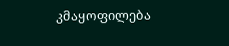კმაყოფილება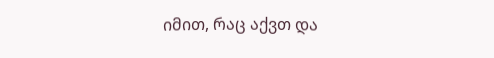იმით, რაც აქვთ და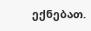ექნებათ.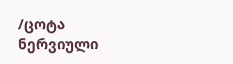/ცოტა ნერვიული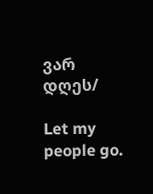ვარ დღეს/

Let my people go.